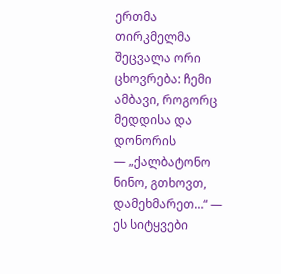ერთმა თირკმელმა შეცვალა ორი ცხოვრება: ჩემი ამბავი, როგორც მედდისა და დონორის
— „ქალბატონო ნინო, გთხოვთ, დამეხმარეთ…“ — ეს სიტყვები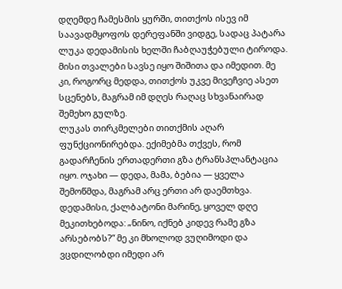დღემდე ჩამესმის ყურში, თითქოს ისევ იმ საავადმყოფოს დერეფანში ვიდგე, სადაც პატარა ლუკა დედამისის ხელში ჩაბღაუჭებული ტიროდა. მისი თვალები სავსე იყო შიშითა და იმედით. მე კი, როგორც მედდა, თითქოს უკვე მივეჩვიე ასეთ სცენებს, მაგრამ იმ დღეს რაღაც სხვანაირად შემეხო გულზე.
ლუკას თირკმელები თითქმის აღარ ფუნქციონირებდა. ექიმებმა თქვეს, რომ გადარჩენის ერთადერთი გზა ტრანსპლანტაცია იყო. ოჯახი — დედა, მამა, ბებია — ყველა შემოწმდა, მაგრამ არც ერთი არ დაემთხვა. დედამისი, ქალბატონი მარინე, ყოველ დღე მეკითხებოდა: „ნინო, იქნებ კიდევ რამე გზა არსებობს?“ მე კი მხოლოდ ვუღიმოდი და ვცდილობდი იმედი არ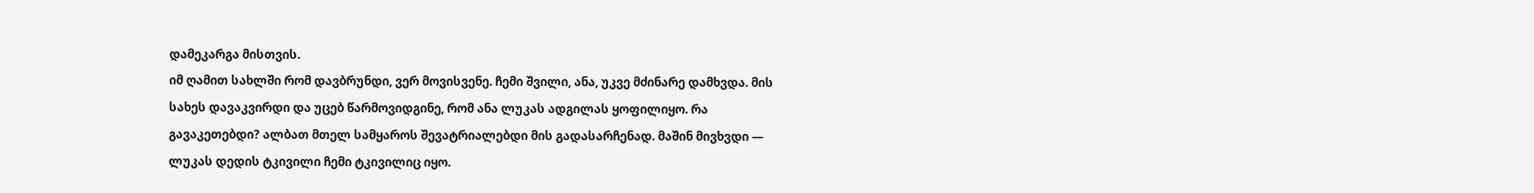დამეკარგა მისთვის.
იმ ღამით სახლში რომ დავბრუნდი, ვერ მოვისვენე. ჩემი შვილი, ანა, უკვე მძინარე დამხვდა. მის სახეს დავაკვირდი და უცებ წარმოვიდგინე, რომ ანა ლუკას ადგილას ყოფილიყო. რა გავაკეთებდი? ალბათ მთელ სამყაროს შევატრიალებდი მის გადასარჩენად. მაშინ მივხვდი — ლუკას დედის ტკივილი ჩემი ტკივილიც იყო.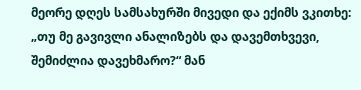მეორე დღეს სამსახურში მივედი და ექიმს ვკითხე: „თუ მე გავივლი ანალიზებს და დავემთხვევი, შემიძლია დავეხმარო?“ მან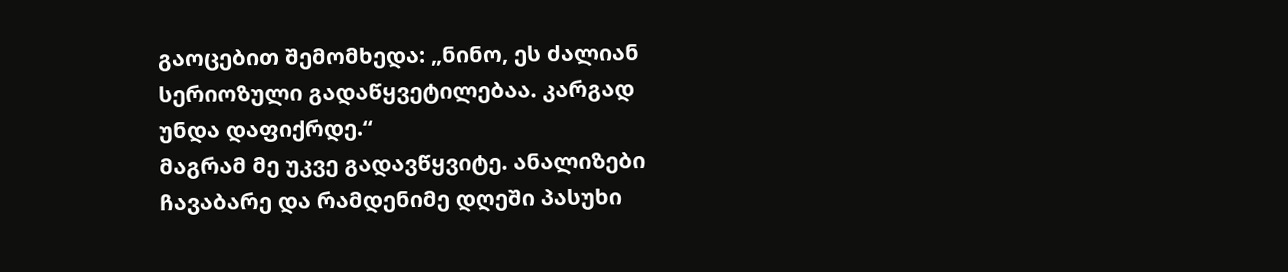გაოცებით შემომხედა: „ნინო, ეს ძალიან სერიოზული გადაწყვეტილებაა. კარგად უნდა დაფიქრდე.“
მაგრამ მე უკვე გადავწყვიტე. ანალიზები ჩავაბარე და რამდენიმე დღეში პასუხი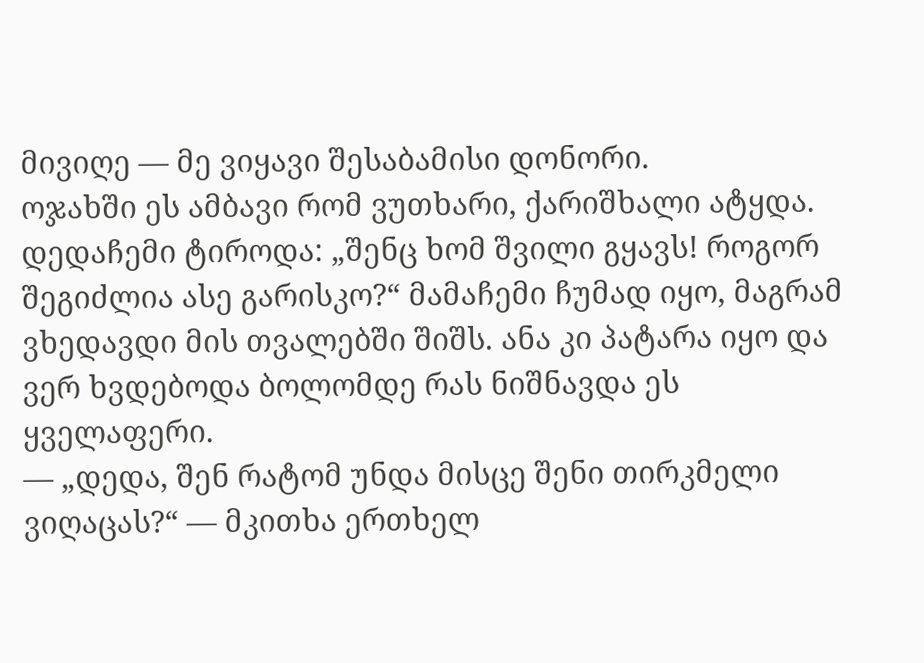მივიღე — მე ვიყავი შესაბამისი დონორი.
ოჯახში ეს ამბავი რომ ვუთხარი, ქარიშხალი ატყდა. დედაჩემი ტიროდა: „შენც ხომ შვილი გყავს! როგორ შეგიძლია ასე გარისკო?“ მამაჩემი ჩუმად იყო, მაგრამ ვხედავდი მის თვალებში შიშს. ანა კი პატარა იყო და ვერ ხვდებოდა ბოლომდე რას ნიშნავდა ეს ყველაფერი.
— „დედა, შენ რატომ უნდა მისცე შენი თირკმელი ვიღაცას?“ — მკითხა ერთხელ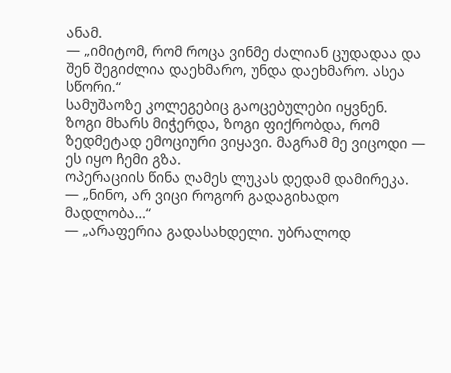ანამ.
— „იმიტომ, რომ როცა ვინმე ძალიან ცუდადაა და შენ შეგიძლია დაეხმარო, უნდა დაეხმარო. ასეა სწორი.“
სამუშაოზე კოლეგებიც გაოცებულები იყვნენ. ზოგი მხარს მიჭერდა, ზოგი ფიქრობდა, რომ ზედმეტად ემოციური ვიყავი. მაგრამ მე ვიცოდი — ეს იყო ჩემი გზა.
ოპერაციის წინა ღამეს ლუკას დედამ დამირეკა.
— „ნინო, არ ვიცი როგორ გადაგიხადო მადლობა…“
— „არაფერია გადასახდელი. უბრალოდ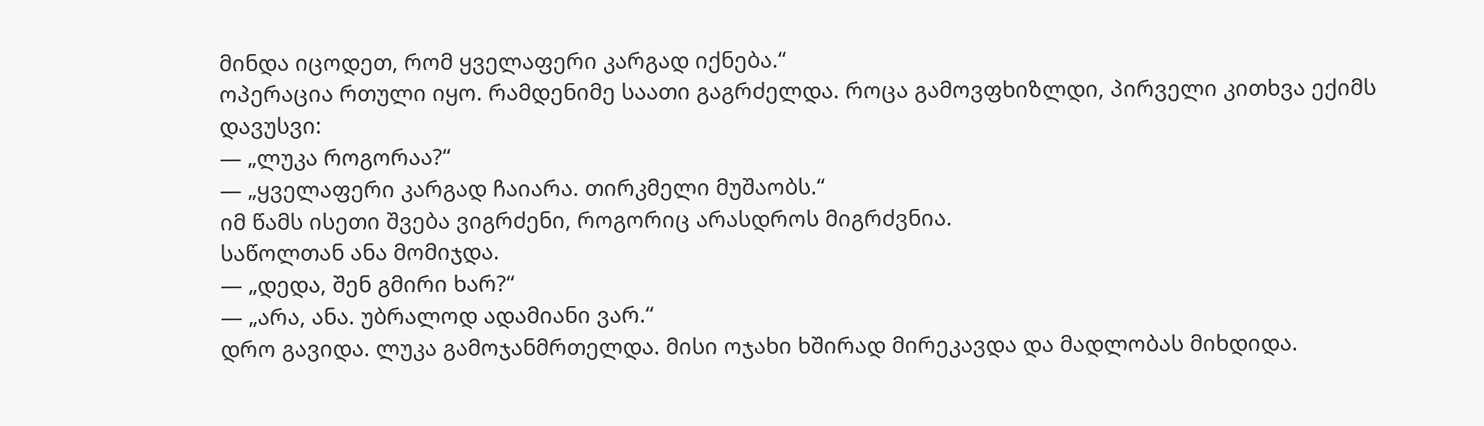მინდა იცოდეთ, რომ ყველაფერი კარგად იქნება.“
ოპერაცია რთული იყო. რამდენიმე საათი გაგრძელდა. როცა გამოვფხიზლდი, პირველი კითხვა ექიმს დავუსვი:
— „ლუკა როგორაა?“
— „ყველაფერი კარგად ჩაიარა. თირკმელი მუშაობს.“
იმ წამს ისეთი შვება ვიგრძენი, როგორიც არასდროს მიგრძვნია.
საწოლთან ანა მომიჯდა.
— „დედა, შენ გმირი ხარ?“
— „არა, ანა. უბრალოდ ადამიანი ვარ.“
დრო გავიდა. ლუკა გამოჯანმრთელდა. მისი ოჯახი ხშირად მირეკავდა და მადლობას მიხდიდა.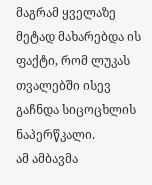მაგრამ ყველაზე მეტად მახარებდა ის ფაქტი, რომ ლუკას თვალებში ისევ გაჩნდა სიცოცხლის ნაპერწკალი.
ამ ამბავმა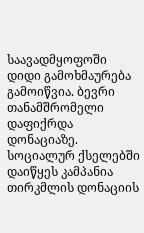საავადმყოფოში დიდი გამოხმაურება გამოიწვია. ბევრი თანამშრომელი დაფიქრდა დონაციაზე. სოციალურ ქსელებში დაიწყეს კამპანია თირკმლის დონაციის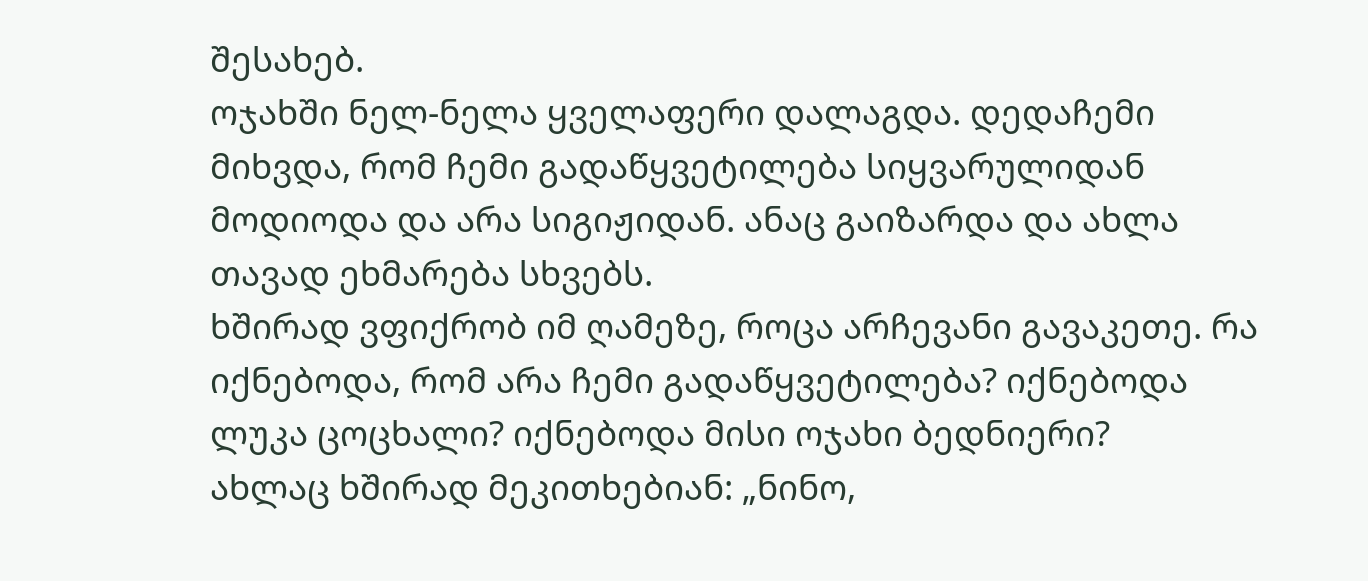შესახებ.
ოჯახში ნელ-ნელა ყველაფერი დალაგდა. დედაჩემი მიხვდა, რომ ჩემი გადაწყვეტილება სიყვარულიდან მოდიოდა და არა სიგიჟიდან. ანაც გაიზარდა და ახლა თავად ეხმარება სხვებს.
ხშირად ვფიქრობ იმ ღამეზე, როცა არჩევანი გავაკეთე. რა იქნებოდა, რომ არა ჩემი გადაწყვეტილება? იქნებოდა ლუკა ცოცხალი? იქნებოდა მისი ოჯახი ბედნიერი?
ახლაც ხშირად მეკითხებიან: „ნინო,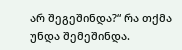არ შეგეშინდა?“ რა თქმა უნდა შემეშინდა.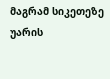მაგრამ სიკეთეზე უარის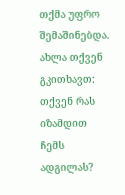თქმა უფრო შემაშინებდა.
ახლა თქვენ გკითხავთ: თქვენ რას იზამდით ჩემს ადგილას?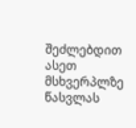შეძლებდით ასეთ მსხვერპლზე წასვლას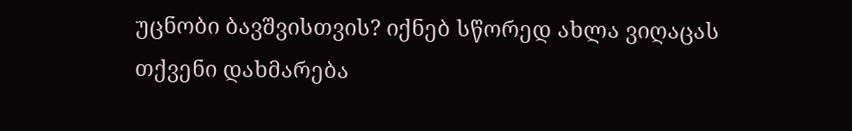უცნობი ბავშვისთვის? იქნებ სწორედ ახლა ვიღაცას თქვენი დახმარება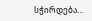სჭირდება…